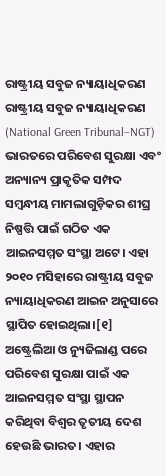ରାଷ୍ଟ୍ରୀୟ ସବୁଜ ନ୍ୟାୟାଧିକରଣ
ରାଷ୍ଟ୍ରୀୟ ସବୁଜ ନ୍ୟାୟାଧିକରଣ (National Green Tribunal–NGT) ଭାରତରେ ପରିବେଶ ସୁରକ୍ଷା ଏବଂ ଅନ୍ୟାନ୍ୟ ପ୍ରାକୃତିକ ସମ୍ପଦ ସମ୍ବନ୍ଧୀୟ ମାମଲାଗୁଡ଼ିକର ଶୀଘ୍ର ନିଷ୍ପତ୍ତି ପାଇଁ ଗଠିତ ଏକ ଆଇନସମ୍ମତ ସଂସ୍ଥା ଅଟେ। ଏହା ୨୦୧୦ ମସିହାରେ ରାଷ୍ଟ୍ରୀୟ ସବୁଜ ନ୍ୟାୟାଧିକରଣ ଆଇନ ଅନୁସାରେ ସ୍ଥାପିତ ହୋଇଥିଲା।[୧] ଅଷ୍ଟ୍ରେଲିଆ ଓ ନ୍ୟୁଜିଲାଣ୍ଡ ପରେ ପରିବେଶ ସୁରକ୍ଷା ପାଇଁ ଏକ ଆଇନସମ୍ମତ ସଂସ୍ଥା ସ୍ଥାପନ କରିଥିବା ବିଶ୍ୱର ତୃତୀୟ ଦେଶ ହେଉଛି ଭାରତ। ଏହାର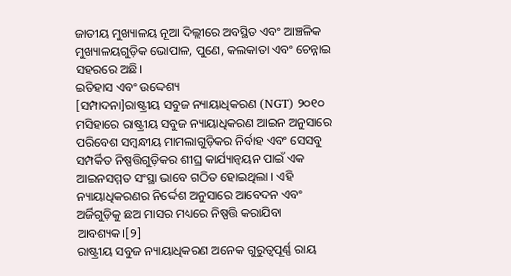ଜାତୀୟ ମୁଖ୍ୟାଳୟ ନୂଆ ଦିଲ୍ଲୀରେ ଅବସ୍ଥିତ ଏବଂ ଆଞ୍ଚଳିକ ମୁଖ୍ୟାଳୟଗୁଡ଼ିକ ଭୋପାଳ, ପୁଣେ, କଲକାତା ଏବଂ ଚେନ୍ନାଇ ସହରରେ ଅଛି।
ଇତିହାସ ଏବଂ ଉଦ୍ଦେଶ୍ୟ
[ସମ୍ପାଦନା]ରାଷ୍ଟ୍ରୀୟ ସବୁଜ ନ୍ୟାୟାଧିକରଣ (NGT) ୨୦୧୦ ମସିହାରେ ରାଷ୍ଟ୍ରୀୟ ସବୁଜ ନ୍ୟାୟାଧିକରଣ ଆଇନ ଅନୁସାରେ ପରିବେଶ ସମ୍ବନ୍ଧୀୟ ମାମଲାଗୁଡ଼ିକର ନିର୍ବାହ ଏବଂ ସେସବୁ ସମ୍ପର୍କିତ ନିଷ୍ପତ୍ତିଗୁଡ଼ିକର ଶୀଘ୍ର କାର୍ଯ୍ୟାନ୍ବୟନ ପାଇଁ ଏକ ଆଇନସମ୍ମତ ସଂସ୍ଥା ଭାବେ ଗଠିତ ହୋଇଥିଲା । ଏହି ନ୍ୟାୟାଧିକରଣର ନିର୍ଦ୍ଦେଶ ଅନୁସାରେ ଆବେଦନ ଏବଂ ଅର୍ଜିଗୁଡ଼ିକୁ ଛଅ ମାସର ମଧ୍ୟରେ ନିଷ୍ପତ୍ତି କରାଯିବା ଆବଶ୍ୟକ।[୨]
ରାଷ୍ଟ୍ରୀୟ ସବୁଜ ନ୍ୟାୟାଧିକରଣ ଅନେକ ଗୁରୁତ୍ୱପୂର୍ଣ୍ଣ ରାୟ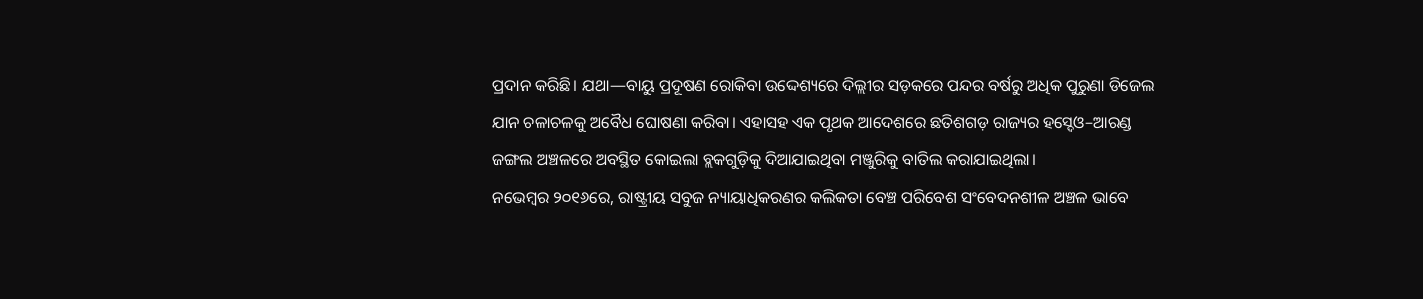ପ୍ରଦାନ କରିଛି। ଯଥା—ବାୟୁ ପ୍ରଦୂଷଣ ରୋକିବା ଉଦ୍ଦେଶ୍ୟରେ ଦିଲ୍ଲୀର ସଡ଼କରେ ପନ୍ଦର ବର୍ଷରୁ ଅଧିକ ପୁରୁଣା ଡିଜେଲ ଯାନ ଚଳାଚଳକୁ ଅବୈଧ ଘୋଷଣା କରିବା। ଏହାସହ ଏକ ପୃଥକ ଆଦେଶରେ ଛତିଶଗଡ଼ ରାଜ୍ୟର ହସ୍ଦେଓ–ଆରଣ୍ଡ ଜଙ୍ଗଲ ଅଞ୍ଚଳରେ ଅବସ୍ଥିତ କୋଇଲା ବ୍ଲକଗୁଡ଼ିକୁ ଦିଆଯାଇଥିବା ମଞ୍ଜୁରିକୁ ବାତିଲ କରାଯାଇଥିଲା।
ନଭେମ୍ବର ୨୦୧୬ରେ, ରାଷ୍ଟ୍ରୀୟ ସବୁଜ ନ୍ୟାୟାଧିକରଣର କଲିକତା ବେଞ୍ଚ ପରିବେଶ ସଂବେଦନଶୀଳ ଅଞ୍ଚଳ ଭାବେ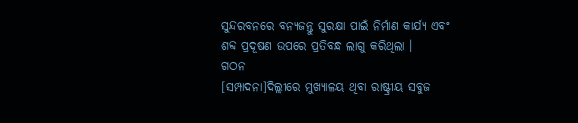ସୁନ୍ଦରବନରେ ବନ୍ୟଜନ୍ତୁ ସୁରକ୍ଷା ପାଇଁ ନିର୍ମାଣ କାର୍ଯ୍ୟ ଏବଂ ଶବ୍ଦ ପ୍ରଦୂଷଣ ଉପରେ ପ୍ରତିବନ୍ଧ ଲାଗୁ କରିଥିଲା ।
ଗଠନ
[ସମ୍ପାଦନା]ଦିଲ୍ଲୀରେ ମୁଖ୍ୟାଳୟ ଥିବା ରାଷ୍ଟ୍ରୀୟ ସବୁଜ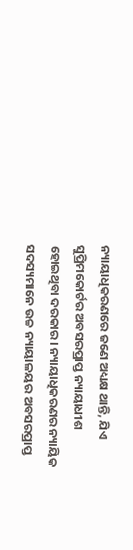ନ୍ୟାୟାଧିକରଣରେ ଜଣେ ଅଧ୍ୟକ୍ଷ ଥାନ୍ତି, ଯିଏ ସୁପ୍ରିମକୋର୍ଟର ଅବସରପ୍ରାପ୍ତ ନ୍ୟାୟାଧୀଶ ହୋଇଥିବା ଦରକାର। ନ୍ୟାୟାଧିକରଣର ନ୍ୟାୟିକ ସଦସ୍ୟମାନେ ଉଚ୍ଚ ନ୍ୟାୟାଳୟର ଅବସରପ୍ରାପ୍ତ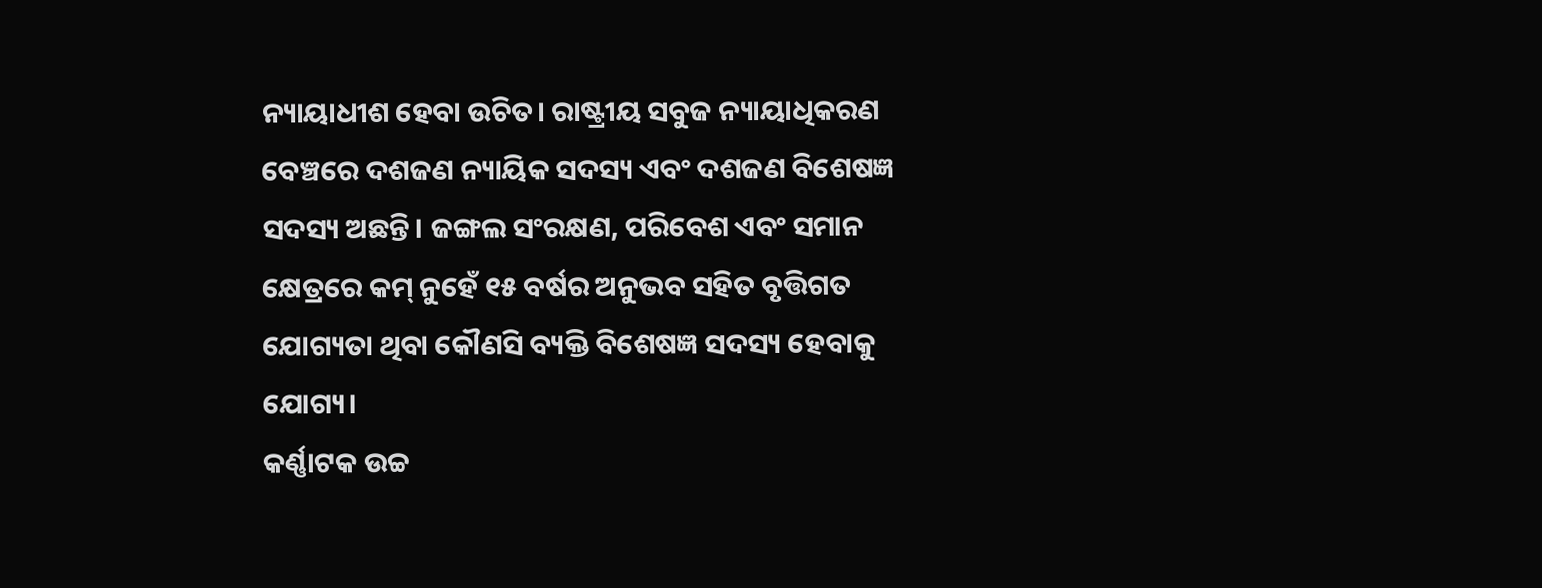ନ୍ୟାୟାଧୀଶ ହେବା ଉଚିତ। ରାଷ୍ଟ୍ରୀୟ ସବୁଜ ନ୍ୟାୟାଧିକରଣ ବେଞ୍ଚରେ ଦଶଜଣ ନ୍ୟାୟିକ ସଦସ୍ୟ ଏବଂ ଦଶଜଣ ବିଶେଷଜ୍ଞ ସଦସ୍ୟ ଅଛନ୍ତି। ଜଙ୍ଗଲ ସଂରକ୍ଷଣ, ପରିବେଶ ଏବଂ ସମାନ କ୍ଷେତ୍ରରେ କମ୍ ନୁହେଁ ୧୫ ବର୍ଷର ଅନୁଭବ ସହିତ ବୃତ୍ତିଗତ ଯୋଗ୍ୟତା ଥିବା କୌଣସି ବ୍ୟକ୍ତି ବିଶେଷଜ୍ଞ ସଦସ୍ୟ ହେବାକୁ ଯୋଗ୍ୟ।
କର୍ଣ୍ଣାଟକ ଉଚ୍ଚ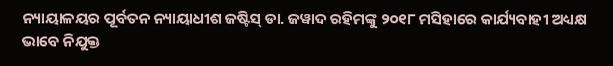ନ୍ୟାୟାଳୟର ପୂର୍ବତନ ନ୍ୟାୟାଧୀଶ ଜଷ୍ଟିସ୍ ଡା. ଜୱାଦ ରହିମଙ୍କୁ ୨୦୧୮ ମସିହାରେ କାର୍ଯ୍ୟବାହୀ ଅଧ୍ୟକ୍ଷ ଭାବେ ନିଯୁକ୍ତ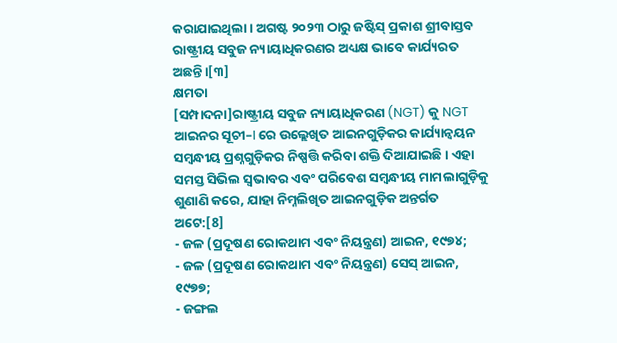କରାଯାଇଥିଲା। ଅଗଷ୍ଟ ୨୦୨୩ ଠାରୁ ଜଷ୍ଟିସ୍ ପ୍ରକାଶ ଶ୍ରୀବାସ୍ତବ ରାଷ୍ଟ୍ରୀୟ ସବୁଜ ନ୍ୟାୟାଧିକରଣର ଅଧ୍ୟକ୍ଷ ଭାବେ କାର୍ଯ୍ୟରତ ଅଛନ୍ତି।[୩]
କ୍ଷମତା
[ସମ୍ପାଦନା]ରାଷ୍ଟ୍ରୀୟ ସବୁଜ ନ୍ୟାୟାଧିକରଣ (NGT) କୁ NGT ଆଇନର ସୂଚୀ–I ରେ ଉଲ୍ଲେଖିତ ଆଇନଗୁଡ଼ିକର କାର୍ଯ୍ୟାନ୍ବୟନ ସମ୍ବନ୍ଧୀୟ ପ୍ରଶ୍ନଗୁଡ଼ିକର ନିଷ୍ପତ୍ତି କରିବା ଶକ୍ତି ଦିଆଯାଇଛି। ଏହା ସମସ୍ତ ସିଭିଲ ସ୍ୱଭାବର ଏବଂ ପରିବେଶ ସମ୍ବନ୍ଧୀୟ ମାମଲାଗୁଡ଼ିକୁ ଶୁଣାଣି କରେ, ଯାହା ନିମ୍ନଲିଖିତ ଆଇନଗୁଡ଼ିକ ଅନ୍ତର୍ଗତ ଅଟେ:[8]
- ଜଳ (ପ୍ରଦୂଷଣ ରୋକଥାମ ଏବଂ ନିୟନ୍ତ୍ରଣ) ଆଇନ, ୧୯୭୪;
- ଜଳ (ପ୍ରଦୂଷଣ ରୋକଥାମ ଏବଂ ନିୟନ୍ତ୍ରଣ) ସେସ୍ ଆଇନ, ୧୯୭୭;
- ଜଙ୍ଗଲ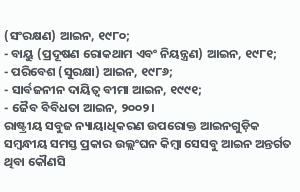(ସଂରକ୍ଷଣ) ଆଇନ, ୧୯୮୦;
- ବାୟୁ (ପ୍ରଦୂଷଣ ରୋକଥାମ ଏବଂ ନିୟନ୍ତ୍ରଣ) ଆଇନ, ୧୯୮୧;
- ପରିବେଶ (ସୁରକ୍ଷା) ଆଇନ, ୧୯୮୬;
- ସାର୍ବଜନୀନ ଦାୟିତ୍ୱ ବୀମା ଆଇନ, ୧୯୯୧;
- ଜୈବ ବିବିଧତା ଆଇନ, ୨୦୦୨।
ରାଷ୍ଟ୍ରୀୟ ସବୁଜ ନ୍ୟାୟାଧିକରଣ ଉପରୋକ୍ତ ଆଇନଗୁଡ଼ିକ ସମ୍ବନ୍ଧୀୟ ସମସ୍ତ ପ୍ରକାର ଉଲ୍ଲଂଘନ କିମ୍ବା ସେସବୁ ଆଇନ ଅନ୍ତର୍ଗତ ଥିବା କୌଣସି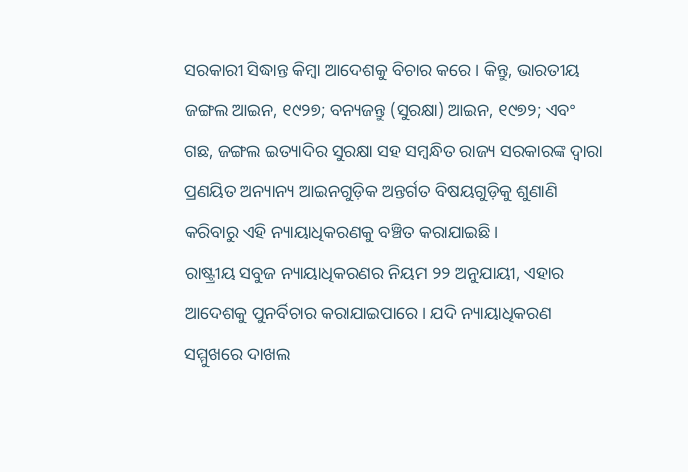ସରକାରୀ ସିଦ୍ଧାନ୍ତ କିମ୍ବା ଆଦେଶକୁ ବିଚାର କରେ। କିନ୍ତୁ, ଭାରତୀୟ ଜଙ୍ଗଲ ଆଇନ, ୧୯୨୭; ବନ୍ୟଜନ୍ତୁ (ସୁରକ୍ଷା) ଆଇନ, ୧୯୭୨; ଏବଂ ଗଛ, ଜଙ୍ଗଲ ଇତ୍ୟାଦିର ସୁରକ୍ଷା ସହ ସମ୍ବନ୍ଧିତ ରାଜ୍ୟ ସରକାରଙ୍କ ଦ୍ୱାରା ପ୍ରଣୟିତ ଅନ୍ୟାନ୍ୟ ଆଇନଗୁଡ଼ିକ ଅନ୍ତର୍ଗତ ବିଷୟଗୁଡ଼ିକୁ ଶୁଣାଣି କରିବାରୁ ଏହି ନ୍ୟାୟାଧିକରଣକୁ ବଞ୍ଚିତ କରାଯାଇଛି।
ରାଷ୍ଟ୍ରୀୟ ସବୁଜ ନ୍ୟାୟାଧିକରଣର ନିୟମ ୨୨ ଅନୁଯାୟୀ, ଏହାର ଆଦେଶକୁ ପୁନର୍ବିଚାର କରାଯାଇପାରେ। ଯଦି ନ୍ୟାୟାଧିକରଣ ସମ୍ମୁଖରେ ଦାଖଲ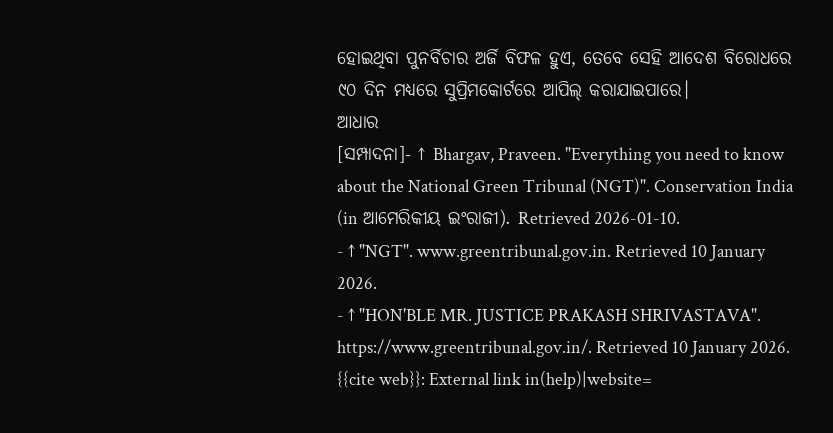ହୋଇଥିବା ପୁନର୍ବିଚାର ଅର୍ଜି ବିଫଳ ହୁଏ, ତେବେ ସେହି ଆଦେଶ ବିରୋଧରେ ୯୦ ଦିନ ମଧ୍ୟରେ ସୁପ୍ରିମକୋର୍ଟରେ ଆପିଲ୍ କରାଯାଇପାରେ।
ଆଧାର
[ସମ୍ପାଦନା]- ↑ Bhargav, Praveen. "Everything you need to know about the National Green Tribunal (NGT)". Conservation India (in ଆମେରିକୀୟ ଇଂରାଜୀ). Retrieved 2026-01-10.
- ↑ "NGT". www.greentribunal.gov.in. Retrieved 10 January 2026.
- ↑ "HON'BLE MR. JUSTICE PRAKASH SHRIVASTAVA". https://www.greentribunal.gov.in/. Retrieved 10 January 2026.
{{cite web}}: External link in(help)|website=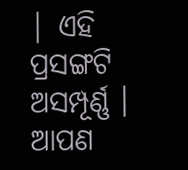| ଏହି ପ୍ରସଙ୍ଗଟି ଅସମ୍ପୂର୍ଣ୍ଣ । ଆପଣ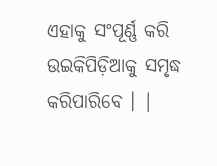ଏହାକୁ ସଂପୂର୍ଣ୍ଣ କରି ଉଇକିପିଡ଼ିଆକୁ ସମୃଦ୍ଧ କରିପାରିବେ । |